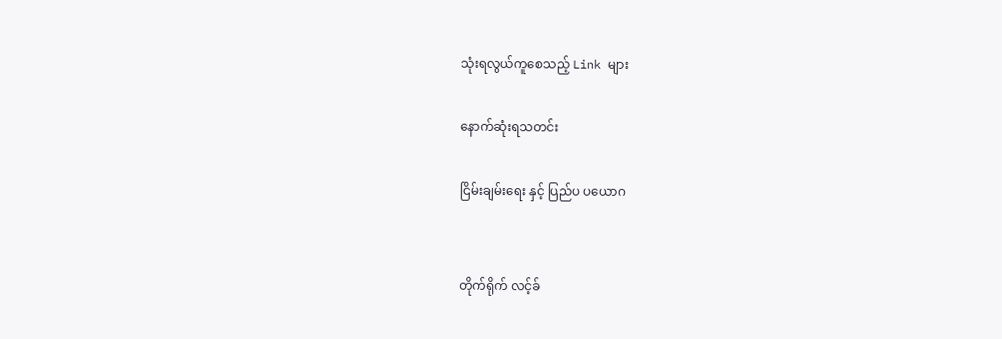သုံးရလွယ်ကူစေသည့် Link များ

နောက်ဆုံးရသတင်း

ငြိမ်းချမ်းရေး နှင့် ပြည်ပ ပယောဂ


တိုက်ရိုက် လင့်ခ်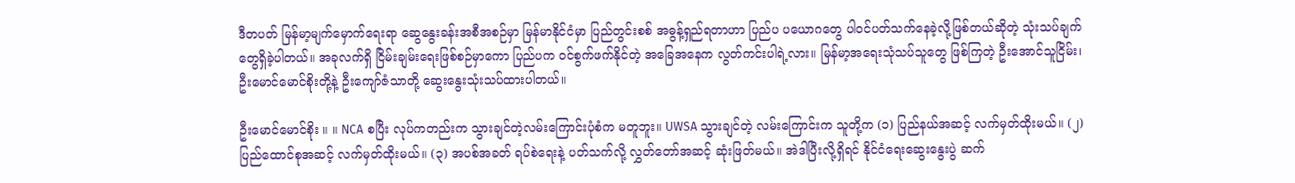ဒီတပတ် မြန်မာ့မျက်မှောက်ရေးရာ ဆွေနွေးခန်းအစီအစဉ်မှာ မြန်မာနိုင်ငံမှာ ပြည်တွင်းစစ် အဓွန့်ရှည်ရတာဟာ ပြည်ပ ပယောဂတွေ ပါဝင်ပတ်သက်နေခဲ့လို့ဖြစ်တယ်ဆိုတဲ့ သုံးသပ်ချက်တွေရှိခဲ့ပါတယ်။ အခုလက်ရှိ ငြိမ်းချမ်းရေးဖြစ်စဉ်မှာကော ပြည်ပက ဝင်စွက်ဖက်နိုင်တဲ့ အခြေအနေက လွတ်ကင်းပါရဲ့လား။ မြန်မာ့အရေးသုံသပ်သူတွေ ဖြစ်ကြတဲ့ ဦးအောင်သူငြိမ်း၊ ဦးမောင်မောင်စိုးတို့နဲ့ ဦးကျော်ဇံသာတို့ ဆွေးနွေးသုံးသပ်ထားပါတယ်။

ဦးမောင်မောင်စိုး ။ ။ NCA စပြီး လုပ်ကတည်းက သွားချင်တဲ့လမ်းကြောင်းပုံစံက မတူဘူး။ UWSA သွားချင်တဲ့ လမ်းကြောင်းက သူတို့က (၁) ပြည်နယ်အဆင့် လက်မှတ်ထိုးမယ်။ (၂) ပြည်ထောင်စုအဆင့် လက်မှတ်ထိုးမယ်။ (၃) အပစ်အခတ် ရပ်စဲရေးနဲ့ ပတ်သက်လို့ လွှတ်တော်အဆင့် ဆုံးဖြတ်မယ်။ အဲဒါပြီးလို့ရှိရင် နိုင်ငံရေးဆွေးနွေးပွဲ ဆက်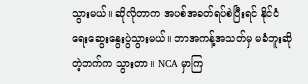သွားမယ်။ ဆိုလိုတာက အပစ်အခတ်ရပ်စဲပြီးရင် နိုင်ငံရေးဆွေးနွေးပွဲသွားမယ်။ ဘာအကန့်အသတ်မှ မခံဘူးဆိုတဲ့ဘက်က သွားတာ။ NCA မှာကြ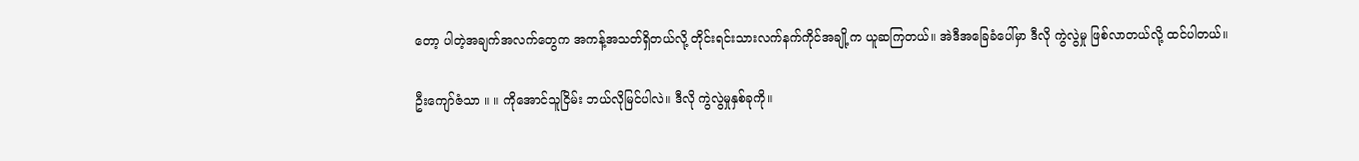တော့ ပါတဲ့အချက်အလက်တွေက အကန့်အသတ်ရှိတယ်လို့ တိုင်းရင်းသားလက်နက်ကိုင်အချို့က ယူဆကြတယ်။ အဲဒီအခြေခံပေါ်မှာ ဒီလို ကွဲလွဲမှု ဖြစ်လာတယ်လို့ ထင်ပါတယ်။

ဦးကျော်ဇံသာ ။ ။ ကိုအောင်သူငြိမ်း ဘယ်လိုမြင်ပါလဲ။ ဒီလို ကွဲလွဲမှုနှစ်ခုကို။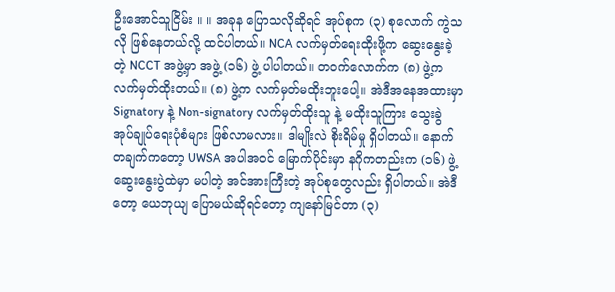ဦးအောင်သူငြိမ်း ။ ။ အခုန ပြောသလိုဆိုရင် အုပ်စုက (၃) စုလောက် ကွဲသလို ဖြစ်နေတယ်လို့ ထင်ပါတယ်။ NCA လက်မှတ်ရေးထိုးဖို့က ဆွေးနွေးခဲ့တဲ့ NCCT အဖွဲ့မှာ အဖွဲ့ (၁၆) ဖွဲ့ ပါပါတယ်။ တဝက်လောက်က (၈) ဖွဲ့က လက်မှတ်ထိုးတယ်။ (၈) ဖွဲ့က လက်မှတ်မထိုးဘူးပေါ့။ အဲဒီအနေအထားမှာ Signatory နဲ့ Non-signatory လက်မှတ်ထိုးသူ နဲ့ မထိုးသူကြား သွေးခွဲအုပ်ချုပ်ရေးပုံစံများ ဖြစ်လာမလား။ ဒါမျိုးလဲ စိုးရိမ်မှု ရှိပါတယ်။ နောက်တချက်ကတော့ UWSA အပါအဝင် မြောက်ပိုင်းမှာ နဂိုကတည်းက (၁၆) ဖွဲ့ ဆွေးနွေးပွဲထဲမှာ မပါတဲ့ အင်အားကြီးတဲ့ အုပ်စုတွေလည်း ရှိပါတယ်။ အဲဒီတော့ ယေဘုယျ ပြောမယ်ဆိုရင်တော့ ကျနော်မြင်တာ (၃)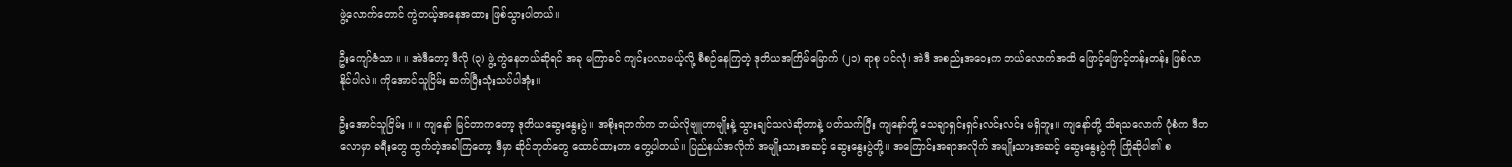ဖွဲ့လောက်တောင် ကွဲတယ့်အနေအထား ဖြစ်သွားပါတယ်။

ဦးကျော်ဇံသာ ။ ။ အဲဒီတော့ ဒီလို (၃) ဖွဲ့ ကွဲနေတယ်ဆိုရင် အခု မကြာခင် ကျင်းပလာမယ့်လို့ စီစဉ်နေကြတဲ့ ဒုတိယအကြိမ်မြောက် (၂၁) ရာစု ပင်လုံ၊ အဲဒီ အစည်းအဝေးက ဘယ်လောက်အထိ ဖြောင့်ဖြောင့်တန်းတန်း ဖြစ်လာနိုင်ပါလဲ။ ကိုအောင်သူငြိမ်း ဆက်ပြီးသုံးသပ်ပါအုံး။

ဦးအောင်သူငြိမ်း ။ ။ ကျနော် မြင်တာကတော့ ဒုတိယဆွေးနွေးပွဲ။ အစိုးရဘက်က ဘယ်လိုဗျူဟာမျိုးနဲ့ သွားချင်သလဲဆိုတာနဲ့ ပတ်သက်ပြီး ကျနော်တို့ သေချာရှင်းရှင်းလင်းလင်း မရှိဘူး။ ကျနော်တို့ သိရသလောက် ပုံစံက ဒီတလောမှာ ခရီးတွေ ထွက်တဲ့အခါကြတော့ ဒီမှာ ဆိုင်ဘုတ်တွေ ထောင်ထားတာ တွေ့ပါတယ်။ ပြည်နယ်အလိုက် အမျိုးသားအဆင့် ဆွေးနွေးပွဲတို့။ အကြောင်းအရာအလိုက် အမျိုးသားအဆင့် ဆွေးနွေးပွဲကို ကြိုဆိုပါ၏ စ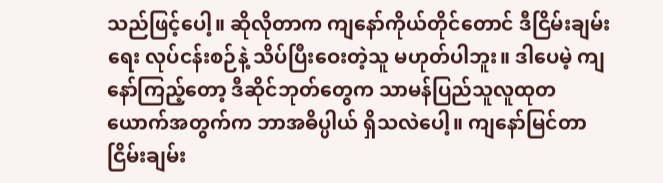သည်ဖြင့်ပေါ့။ ဆိုလိုတာက ကျနော်ကိုယ်တိုင်တောင် ဒီငြိမ်းချမ်းရေး လုပ်ငန်းစဉ်နဲ့ သိပ်ပြီးဝေးတဲ့သူ မဟုတ်ပါဘူး။ ဒါပေမဲ့ ကျနော်ကြည့်တော့ ဒီဆိုင်ဘုတ်တွေက သာမန်ပြည်သူလူထုတယောက်အတွက်က ဘာအဓိပ္ပါယ် ရှိသလဲပေါ့။ ကျနော်မြင်တာ ငြိမ်းချမ်း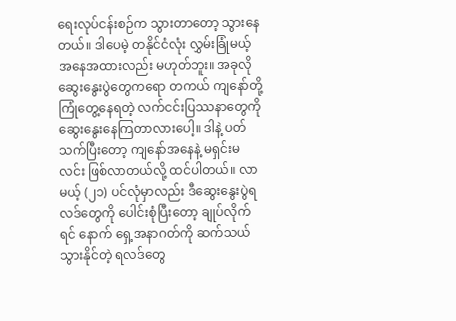ရေးလုပ်ငန်းစဉ်က သွားတာတော့ သွားနေတယ်။ ဒါပေမဲ့ တနိုင်ငံလုံး လွှမ်းခြုံမယ့် အနေအထားလည်း မဟုတ်ဘူး။ အခုလို ဆွေးနွေးပွဲတွေကရော တကယ် ကျနော်တို့ ကြုံတွေ့နေရတဲ့ လက်ငင်းပြဿနာတွေကို ဆွေးနွေးနေကြတာလားပေါ့။ ဒါနဲ့ ပတ်သက်ပြီးတော့ ကျနော်အနေနဲ့ မရှင်းမလင်း ဖြစ်လာတယ်လို့ ထင်ပါတယ်။ လာမယ့် (၂၁) ပင်လုံမှာလည်း ဒီဆွေးနွေးပွဲရလဒ်တွေကို ပေါင်းစုံပြီးတော့ ချုပ်လိုက်ရင် နောက် ရှေ့အနာဂတ်ကို ဆက်သယ်သွားနိုင်တဲ့ ရလဒ်တွေ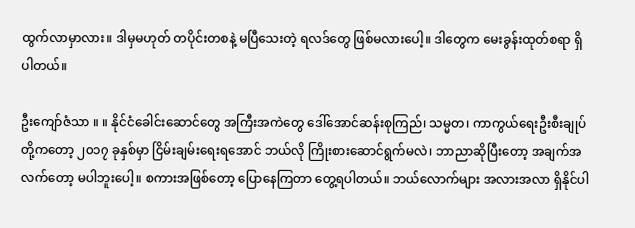ထွက်လာမှာလား။ ဒါမှမဟုတ် တပိုင်းတစနဲ့ မပြီသေးတဲ့ ရလဒ်တွေ ဖြစ်မလားပေါ့။ ဒါတွေက မေးခွန်းထုတ်စရာ ရှိပါတယ်။

ဦးကျော်ဇံသာ ။ ။ နိုင်ငံခေါင်းဆောင်တွေ အကြီးအကဲတွေ ဒေါ်အောင်ဆန်းစုကြည်၊ သမ္မတ၊ ကာကွယ်ရေးဦးစီးချုပ်တို့ကတော့ ၂၀၁၇ ခုနှစ်မှာ ငြိမ်းချမ်းရေးရအောင် ဘယ်လို ကြိုးစားဆောင်ရွက်မလဲ၊ ဘာညာဆိုပြီးတော့ အချက်အလက်တော့ မပါဘူးပေါ့။ စကားအဖြစ်တော့ ပြောနေကြတာ တွေ့ရပါတယ်။ ဘယ်လောက်များ အလားအလာ ရှိနိုင်ပါ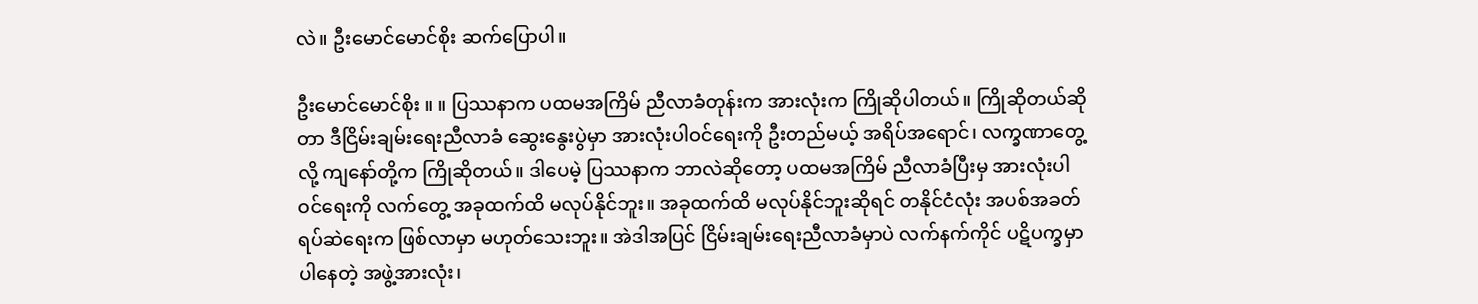လဲ။ ဦးမောင်မောင်စိုး ဆက်ပြောပါ။

ဦးမောင်မောင်စိုး ။ ။ ပြဿနာက ပထမအကြိမ် ညီလာခံတုန်းက အားလုံးက ကြိုဆိုပါတယ်။ ကြိုဆိုတယ်ဆိုတာ ဒီငြိမ်းချမ်းရေးညီလာခံ ဆွေးနွေးပွဲမှာ အားလုံးပါဝင်ရေးကို ဦးတည်မယ့် အရိပ်အရောင်၊ လက္ခဏာတွေ့လို့ ကျနော်တို့က ကြိုဆိုတယ်။ ဒါပေမဲ့ ပြဿနာက ဘာလဲဆိုတော့ ပထမအကြိမ် ညီလာခံပြီးမှ အားလုံးပါဝင်ရေးကို လက်တွေ့ အခုထက်ထိ မလုပ်နိုင်ဘူး။ အခုထက်ထိ မလုပ်နိုင်ဘူးဆိုရင် တနိုင်ငံလုံး အပစ်အခတ်ရပ်ဆဲရေးက ဖြစ်လာမှာ မဟုတ်သေးဘူး။ အဲဒါအပြင် ငြိမ်းချမ်းရေးညီလာခံမှာပဲ လက်နက်ကိုင် ပဋိပက္ခမှာ ပါနေတဲ့ အဖွဲ့အားလုံး၊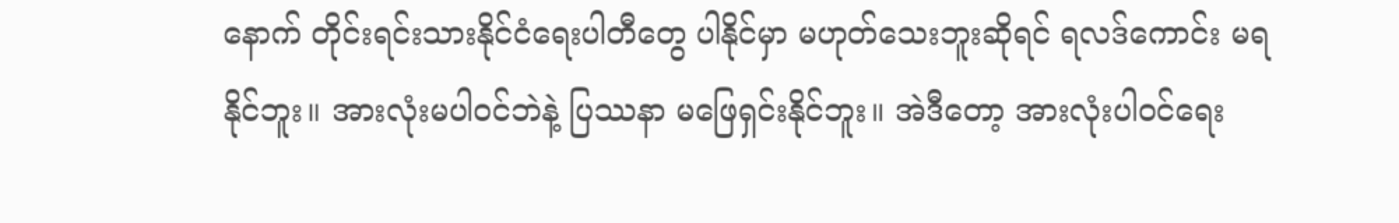နောက် တိုင်းရင်းသားနိုင်ငံရေးပါတီတွေ ပါနိုင်မှာ မဟုတ်သေးဘူးဆိုရင် ရလဒ်ကောင်း မရနိုင်ဘူး။ အားလုံးမပါဝင်ဘဲနဲ့ ပြဿနာ မဖြေရှင်းနိုင်ဘူး။ အဲဒီတော့ အားလုံးပါဝင်ရေး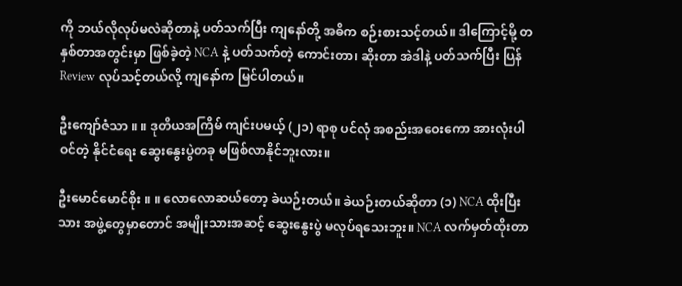ကို ဘယ်လိုလုပ်မလဲဆိုတာနဲ့ ပတ်သက်ပြီး ကျနော်တို့ အဓိက စဉ်းစားသင့်တယ်။ ဒါကြောင့်မို့ တနှစ်တာအတွင်းမှာ ဖြစ်ခဲ့တဲ့ NCA နဲ့ ပတ်သက်တဲ့ ကောင်းတာ၊ ဆိုးတာ အဲဒါနဲ့ ပတ်သက်ပြီး ပြန် Review လုပ်သင့်တယ်လို့ ကျနော်က မြင်ပါတယ်။

ဦးကျော်ဇံသာ ။ ။ ဒုတိယအကြိမ် ကျင်းပမယ့် (၂၁) ရာစု ပင်လုံ အစည်းအဝေးကော အားလုံးပါဝင်တဲ့ နိုင်ငံရေး ဆွေးနွေးပွဲတခု မဖြစ်လာနိုင်ဘူးလား။

ဦးမောင်မောင်စိုး ။ ။ လောလောဆယ်တော့ ခဲယဉ်းတယ်။ ခဲယဉ်းတယ်ဆိုတာ (၁) NCA ထိုးပြီးသား အဖွဲ့တွေမှာတောင် အမျိုးသားအဆင့် ဆွေးနွေးပွဲ မလုပ်ရသေးဘူး။ NCA လက်မှတ်ထိုးတာ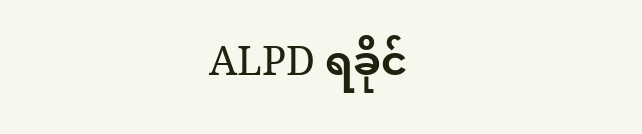ALPD ရခိုင်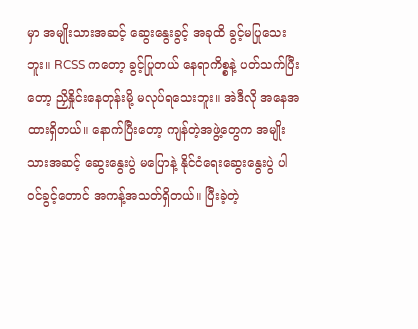မှာ အမျိုးသားအဆင့် ဆွေးနွေးခွင့် အခုထိ ခွင့်မပြုသေးဘူး။ RCSS ကတော့ ခွင့်ပြုတယ် နေရာကိစ္စနဲ့ ပတ်သက်ပြီးတော့ ညှိနှိုင်းနေတုန်းမို့ မလုပ်ရသေးဘူး။ အဲဒီလို အနေအထားရှိတယ်။ နောက်ပြီးတော့ ကျန်တဲ့အဖွဲ့တွေက အမျိုးသားအဆင့် ဆွေးနွေးပွဲ မပြောနဲ့ နိုင်ငံရေးဆွေးနွေးပွဲ ပါဝင်ခွင့်တောင် အကန့်အသတ်ရှိတယ်။ ပြီးခဲ့တဲ့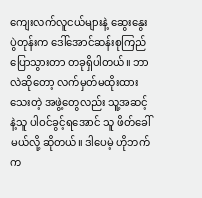ကျေးလက်လူငယ်များနဲ့ ဆွေးနွေးပွဲတုန်းက ဒေါ်အောင်ဆန်းစုကြည် ပြောသွားတာ တခုရှိပါတယ်။ ဘာလဲဆိုတော့ လက်မှတ်မထိုးထားသေးတဲ့ အဖွဲ့တွေလည်း သူ့အဆင့်နဲ့သူ ပါဝင်ခွင့်ရအောင် သူ ဖိတ်ခေါ်မယ်လို့ ဆိုတယ်။ ဒါပေမဲ့ ဟိုဘက်က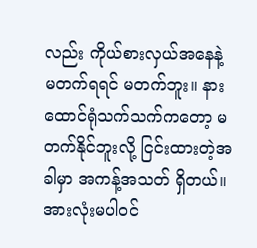လည်း ကိုယ်စားလှယ်အနေနဲ့ မတက်ရရင် မတက်ဘူး။ နားထောင်ရုံသက်သက်ကတော့ မတက်နိုင်ဘူးလို့ ငြင်းထားတဲ့အခါမှာ အကန့်အသတ် ရှိတယ်။ အားလုံးမပါဝင်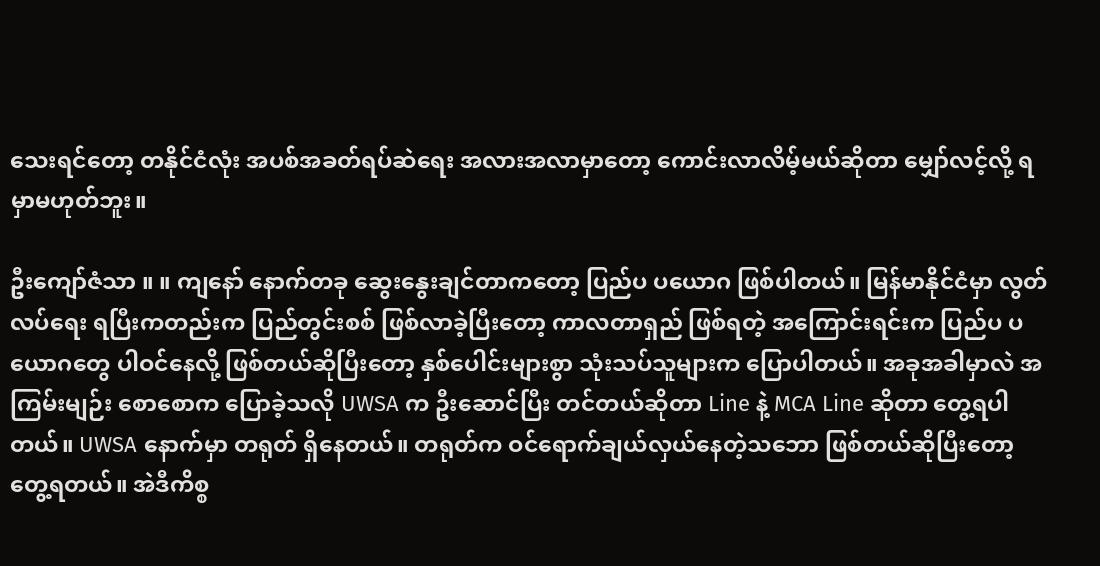သေးရင်တော့ တနိုင်ငံလုံး အပစ်အခတ်ရပ်ဆဲရေး အလားအလာမှာတော့ ကောင်းလာလိမ့်မယ်ဆိုတာ မျှော်လင့်လို့ ရမှာမဟုတ်ဘူး။

ဦးကျော်ဇံသာ ။ ။ ကျနော် နောက်တခု ဆွေးနွေးချင်တာကတော့ ပြည်ပ ပယောဂ ဖြစ်ပါတယ်။ မြန်မာနိုင်ငံမှာ လွတ်လပ်ရေး ရပြီးကတည်းက ပြည်တွင်းစစ် ဖြစ်လာခဲ့ပြီးတော့ ကာလတာရှည် ဖြစ်ရတဲ့ အကြောင်းရင်းက ပြည်ပ ပယောဂတွေ ပါဝင်နေလို့ ဖြစ်တယ်ဆိုပြီးတော့ နှစ်ပေါင်းများစွာ သုံးသပ်သူများက ပြောပါတယ်။ အခုအခါမှာလဲ အကြမ်းမျဉ်း စောစောက ပြောခဲ့သလို UWSA က ဦးဆောင်ပြီး တင်တယ်ဆိုတာ Line နဲ့ MCA Line ဆိုတာ တွေ့ရပါတယ်။ UWSA နောက်မှာ တရုတ် ရှိနေတယ်။ တရုတ်က ဝင်ရောက်ချယ်လှယ်နေတဲ့သဘော ဖြစ်တယ်ဆိုပြီးတော့ တွေ့ရတယ်။ အဲဒီကိစ္စ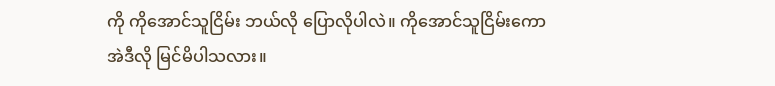ကို ကိုအောင်သူငြိမ်း ဘယ်လို ပြောလိုပါလဲ။ ကိုအောင်သူငြိမ်းကော အဲဒီလို မြင်မိပါသလား။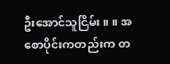ဦးအောင်သူငြိမ်း ။ ။ အစောပိုင်းကတည်းက တ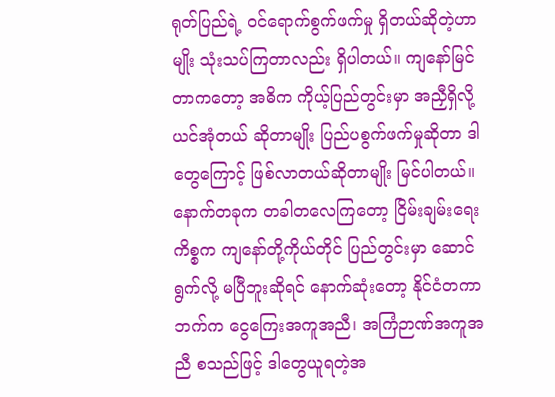ရုတ်ပြည်ရဲ့ ဝင်ရောက်စွက်ဖက်မှု ရှိတယ်ဆိုတဲ့ဟာမျိုး သုံးသပ်ကြတာလည်း ရှိပါတယ်။ ကျနော်မြင်တာကတော့ အဓိက ကိုယ့်ပြည်တွင်းမှာ အညှီရှိလို့ ယင်အုံတယ် ဆိုတာမျိုး ပြည်ပစွက်ဖက်မှုဆိုတာ ဒါတွေကြောင့် ဖြစ်လာတယ်ဆိုတာမျိုး မြင်ပါတယ်။ နောက်တခုက တခါတလေကြတော့ ငြိမ်းချမ်းရေးကိစ္စက ကျနော်တို့ကိုယ်တိုင် ပြည်တွင်းမှာ ဆောင်ရွက်လို့ မပြီဘူးဆိုရင် နောက်ဆုံးတော့ နိုင်ငံတကာဘက်က ငွေကြေးအကူအညီ၊ အကြံဉာဏ်အကူအညီ စသည်ဖြင့် ဒါတွေယူရတဲ့အ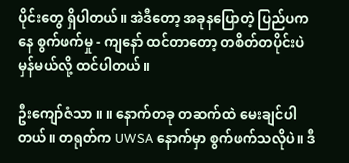ပိုင်းတွေ ရှိပါတယ်။ အဲဒီတော့ အခုနပြောတဲ့ ပြည်ပကနေ စွက်ဖက်မှု - ကျနော် ထင်တာတော့ တစိတ်တပိုင်းပဲ မှန်မယ်လို့ ထင်ပါတယ်။

ဦးကျော်ဇံသာ ။ ။ နောက်တခု တဆက်ထဲ မေးချင်ပါတယ်။ တရုတ်က UWSA နောက်မှာ စွက်ဖက်သလိုပဲ။ ဒီ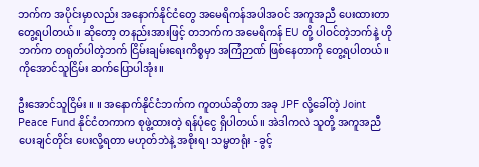ဘက်က အပိုင်းမှာလည်း အနောက်နိုင်ငံတွေ အမေရိကန်အပါအဝင် အကူအညီ ပေးထားတာ တွေ့ရပါတယ်။ ဆိုတော့ တနည်းအားဖြင့် တဘက်က အမေရိကန် EU တို့ ပါဝင်တဲ့ဘက်နဲ့ ဟိုဘက်က တရုတ်ပါတဲ့ဘက် ငြိမ်းချမ်းရေးကိစ္စမှာ အကြံဉာဏ် ဖြစ်နေတာကို တွေ့ရပါတယ်။ ကိုအောင်သူငြိမ်း ဆက်ပြောပါအုံး။

ဦးအောင်သူငြိမ်း ။ ။ အနောက်နိုင်ငံဘက်က ကူတယ်ဆိုတာ အခု JPF လို့ခေါ်တဲ့ Joint Peace Fund နိုင်ငံတကာက စုဖွဲ့ထားတဲ့ ရန်ပုံငွေ ရှိပါတယ်။ အဲဒါကလဲ သူတို့ အကူအညီပေးချင်တိုင်း ပေးလို့ရတာ မဟုတ်ဘဲနဲ့ အစိုးရ၊ သမ္မတရုံး - ခွင့်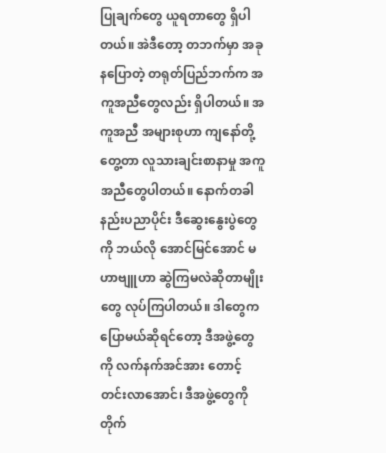ပြုချက်တွေ ယူရတာတွေ ရှိပါတယ်။ အဲဒီတော့ တဘက်မှာ အခုနပြောတဲ့ တရုတ်ပြည်ဘက်က အကူအညီတွေလည်း ရှိပါတယ်။ အကူအညီ အများစုဟာ ကျနော်တို့တွေ့တာ လူသားချင်းစာနာမှု အကူအညီတွေပါတယ်။ နောက်တခါ နည်းပညာပိုင်း ဒီဆွေးနွေးပွဲတွေကို ဘယ်လို အောင်မြင်အောင် မဟာဗျူဟာ ဆွဲကြမလဲဆိုတာမျိုးတွေ လုပ်ကြပါတယ်။ ဒါတွေက ပြောမယ်ဆိုရင်တော့ ဒီအဖွဲ့တွေကို လက်နက်အင်အား တောင့်တင်းလာအောင်၊ ဒီအဖွဲ့တွေကို တိုက်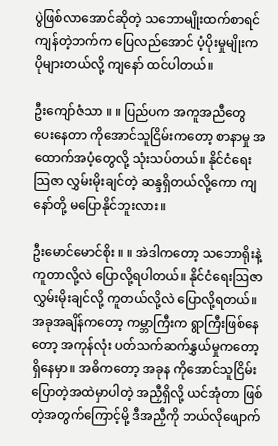ပွဲဖြစ်လာအောင်ဆိုတဲ့ သဘောမျိုးထက်စာရင် ကျန်တဲ့ဘက်က ပြေလည်အောင် ပံ့ပိုးမှုမျိုးက ပိုများတယ်လို့ ကျနော် ထင်ပါတယ်။

ဦးကျော်ဇံသာ ။ ။ ပြည်ပက အကူအညီတွေ ပေးနေတာ ကိုအောင်သူငြိမ်းကတော့ စာနာမှု အထောက်အပံ့တွေလို့ သုံးသပ်တယ်။ နိုင်ငံရေးသြဇာ လွှမ်းမိုးချင်တဲ့ ဆန္ဒရှိတယ်လို့ကော ကျနော်တို့ မပြောနိုင်ဘူးလား။

ဦးမောင်မောင်စိုး ။ ။ အဲဒါကတော့ သဘောရိုးနဲ့ ကူတာလို့လဲ ပြောလို့ရပါတယ်။ နိုင်ငံရေးသြဇာ လွှမ်းမိုးချင်လို့ ကူတယ်လို့လဲ ပြောလို့ရတယ်။ အခုအချိန်ကတော့ ကမ္ဘာကြီးက ရွာကြီးဖြစ်နေတော့ အကုန်လုံး ပတ်သက်ဆက်နွှယ်မှုကတော့ ရှိနေမှာ။ အဓိကတော့ အခုန ကိုအောင်သူငြိမ်း ပြောတဲ့အထဲမှာပါတဲ့ အညှီရှိလို့ ယင်အုံတာ ဖြစ်တဲ့အတွက်ကြောင့်မို့ ဒီအညှီကို ဘယ်လိုဖျောက်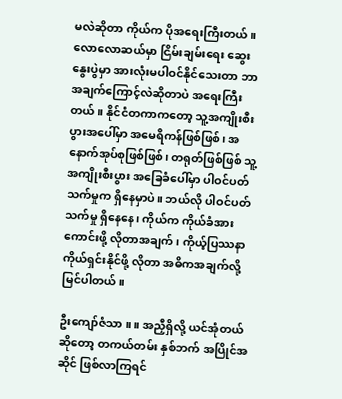မလဲဆိုတာ ကိုယ်က ပိုအရေးကြီးတယ်။ လောလောဆယ်မှာ ငြိမ်းချမ်းရေး ဆွေးနွေးပွဲမှာ အားလုံးမပါဝင်နိုင်သေးတာ ဘာအချက်ကြောင့်လဲဆိုတာပဲ အရေးကြီးတယ်။ နိုင်ငံတကာကတော့ သူ့အကျိုးစီးပွားအပေါ်မှာ အမေရိကန်ဖြစ်ဖြစ်၊ အနောက်အုပ်စုဖြစ်ဖြစ်၊ တရုတ်ဖြစ်ဖြစ် သူ့အကျိုးစီးပွား အခြေခံပေါ်မှာ ပါဝင်ပတ်သက်မှုက ရှိနေမှာပဲ။ ဘယ်လို ပါဝင်ပတ်သက်မှု ရှိနေနေ၊ ကိုယ်က ကိုယ်ခံအားကောင်းဖို့ လိုတာအချက်၊ ကိုယ့်ပြဿနာ ကိုယ်ရှင်းနိုင်ဖို့ လိုတာ အဓိကအချက်လို့ မြင်ပါတယ်။

ဦးကျော်ဇံသာ ။ ။ အညှီရှိလို့ ယင်အုံတယ်ဆိုတော့ တကယ်တမ်း နှစ်ဘက် အပြိုင်အဆိုင် ဖြစ်လာကြရင်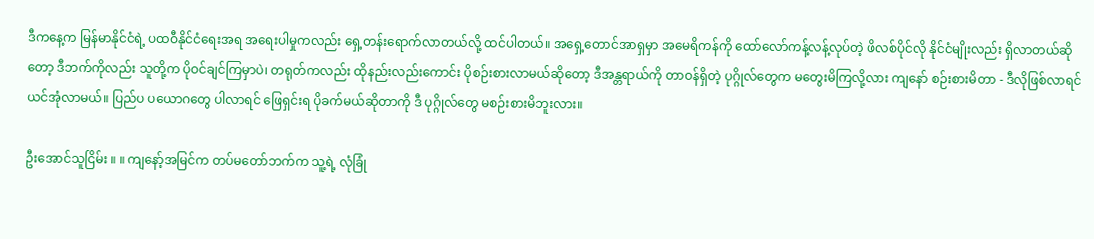ဒီကနေ့က မြန်မာနိုင်ငံရဲ့ ပထဝီနိုင်ငံရေးအရ အရေးပါမှုကလည်း ရှေ့တန်းရောက်လာတယ်လို့ ထင်ပါတယ်။ အရှေ့တောင်အာရှမှာ အမေရိကန်ကို ထော်လော်ကန့်လန့်လုပ်တဲ့ ဖိလစ်ပိုင်လို နိုင်ငံမျိုးလည်း ရှိလာတယ်ဆိုတော့ ဒီဘက်ကိုလည်း သူတို့က ပိုဝင်ချင်ကြမှာပဲ၊ တရုတ်ကလည်း ထိုနည်းလည်းကောင်း ပိုစဉ်းစားလာမယ်ဆိုတော့ ဒီအန္တရာယ်ကို တာဝန်ရှိတဲ့ ပုဂ္ဂိုလ်တွေက မတွေးမိကြလို့လား ကျနော် စဉ်းစားမိတာ - ဒီလိုဖြစ်လာရင် ယင်အုံလာမယ်။ ပြည်ပ ပယောဂတွေ ပါလာရင် ဖြေရှင်းရ ပိုခက်မယ်ဆိုတာကို ဒီ ပုဂ္ဂိုလ်တွေ မစဉ်းစားမိဘူးလား။

ဦးအောင်သူငြိမ်း ။ ။ ကျနော့်အမြင်က တပ်မတော်ဘက်က သူ့ရဲ့ လုံခြုံ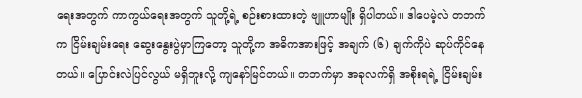ရေးအတွက် ကာကွယ်ရေးအတွက် သူတို့ရဲ့ စဉ်းစားထားတဲ့ ဗျူဟာမျိုး ရှိပါတယ်။ ဒါပေမဲ့လဲ တဘက်က ငြိမ်းချမ်းရေး ဆွေးနွေးပွဲမှာကြတော့ သူတို့က အဓိကအားဖြင့် အချက် (၆) ချက်ကိုပဲ ဆုပ်ကိုင်နေတယ်။ ပြောင်းလဲပြင်လွယ် မရှိဘူးလို့ ကျနော်မြင်တယ်။ တဘက်မှာ အခုလက်ရှိ အစိုးရရဲ့ ငြိမ်းချမ်း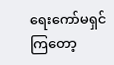ရေးကော်မရှင်ကြတော့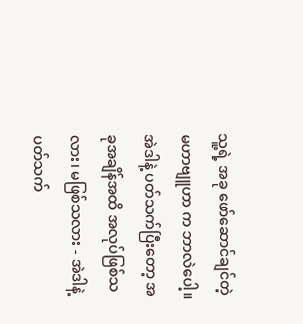သူ့ရဲ့ အခု ဖော်ဆောင်ချင်တဲ့ မဟာဗျူဟာ က ဘာလဲပေါ့။ အဲဒါနဲ့ ပတ်သက်ပြီးတော့ အခုအချိန်အထိ အလုပ်ဖြစ်သလား၊ မဖြစ်သလား - အဲဒါနဲ့ ပတ်သက်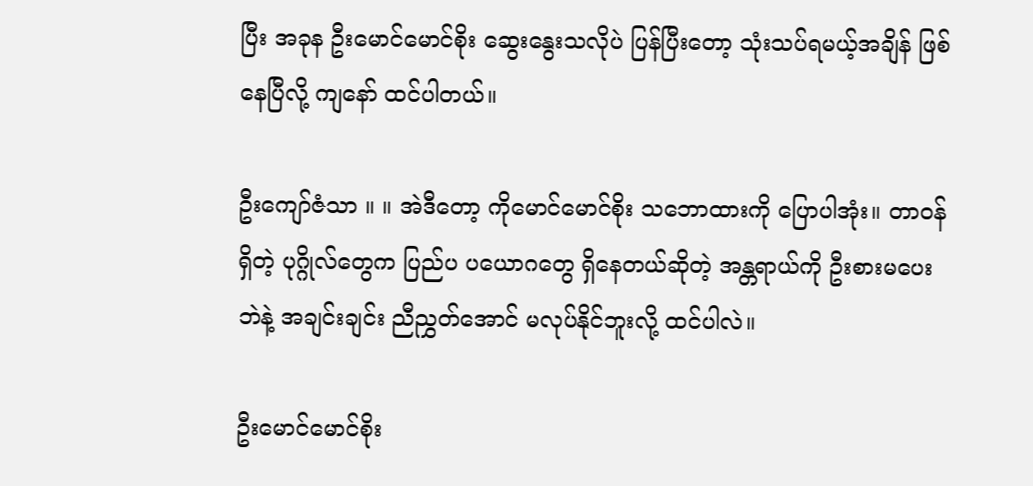ပြီး အခုန ဦးမောင်မောင်စိုး ဆွေးနွေးသလိုပဲ ပြန်ပြီးတော့ သုံးသပ်ရမယ့်အချိန် ဖြစ်နေပြီလို့ ကျနော် ထင်ပါတယ်။

ဦးကျော်ဇံသာ ။ ။ အဲဒီတော့ ကိုမောင်မောင်စိုး သဘောထားကို ပြောပါအုံး။ တာဝန်ရှိတဲ့ ပုဂ္ဂိုလ်တွေက ပြည်ပ ပယောဂတွေ ရှိနေတယ်ဆိုတဲ့ အန္တရာယ်ကို ဦးစားမပေးဘဲနဲ့ အချင်းချင်း ညီညွှတ်အောင် မလုပ်နိုင်ဘူးလို့ ထင်ပါလဲ။

ဦးမောင်မောင်စိုး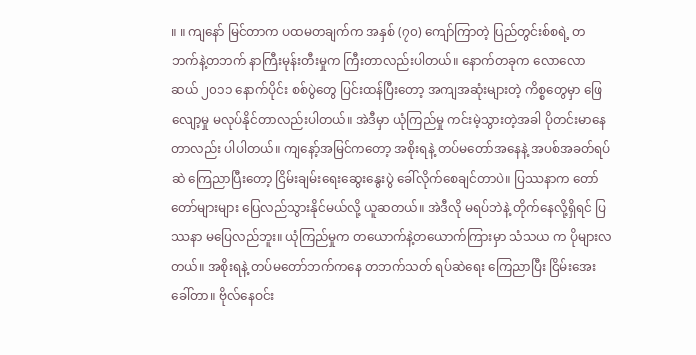။ ။ ကျနော် မြင်တာက ပထမတချက်က အနှစ် (၇၀) ကျော်ကြာတဲ့ ပြည်တွင်းစ်စရဲ့ တဘက်နဲ့တဘက် နာကြီးမုန်းတီးမှုက ကြီးတာလည်းပါတယ်။ နောက်တခုက လောလောဆယ် ၂၀၁၁ နောက်ပိုင်း စစ်ပွဲတွေ ပြင်းထန်ပြီးတော့ အကျအဆုံးများတဲ့ ကိစ္စတွေမှာ ဖြေလျော့မှု မလုပ်နိုင်တာလည်းပါတယ်။ အဲဒီမှာ ယုံကြည်မှု ကင်းမဲ့သွားတဲ့အခါ ပိုတင်းမာနေတာလည်း ပါပါတယ်။ ကျနော့်အမြင်ကတော့ အစိုးရနဲ့ တပ်မတော်အနေနဲ့ အပစ်အခတ်ရပ်ဆဲ ကြေညာပြီးတော့ ငြိမ်းချမ်းရေးဆွေးနွေးပွဲ ခေါ်လိုက်စေချင်တာပဲ။ ပြဿနာက တော်တော်များများ ပြေလည်သွားနိုင်မယ်လို့ ယူဆတယ်။ အဲဒီလို မရပ်ဘဲနဲ့ တိုက်နေလို့ရှိရင် ပြဿနာ မပြေလည်ဘူး။ ယုံကြည်မှုက တယောက်နဲ့တယောက်ကြားမှာ သံသယ က ပိုများလတယ်။ အစိုးရနဲ့ တပ်မတော်ဘက်ကနေ တဘက်သတ် ရပ်ဆဲရေး ကြေညာပြီး ငြိမ်းအေးခေါ်တာ။ ဗိုလ်နေဝင်း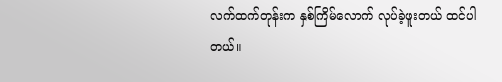လက်ထက်တုန်းက နှစ်ကြိမ်လောက် လုပ်ခဲ့ဖူးတယ် ထင်ပါတယ်။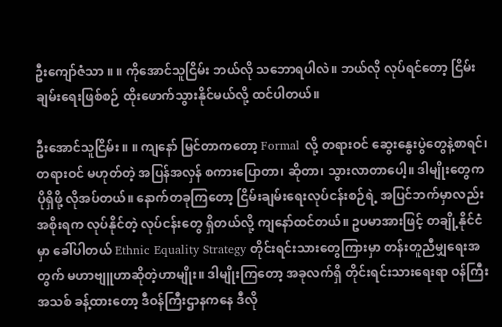ဦးကျော်ဇံသာ ။ ။ ကိုအောင်သူငြိမ်း ဘယ်လို သဘောရပါလဲ။ ဘယ်လို လုပ်ရင်တော့ ငြိမ်းချမ်းရေးဖြစ်စဉ် ထိုးဖောက်သွားနိုင်မယ်လို့ ထင်ပါတယ်။

ဦးအောင်သူငြိမ်း ။ ။ ကျနော် မြင်တာကတော့ Formal လို့ တရားဝင် ဆွေးနွေးပွဲတွေနဲ့စာရင်၊ တရားဝင် မဟုတ်တဲ့ အပြန်အလှန် စကားပြောတာ၊ ဆိုတာ၊ သွားလာတာပေါ့။ ဒါမျိုးတွေက ပိုရှိဖို့ လိုအပ်တယ်။ နောက်တခုကြတော့ ငြိမ်းချမ်းရေးလုပ်ငန်းစဉ်ရဲ့ အပြင်ဘက်မှာလည်း အစိုးရက လုပ်နိုင်တဲ့ လုပ်ငန်းတွေ ရှိတယ်လို့ ကျနော်ထင်တယ်။ ဥပမာအားဖြင့် တချို့နိုင်ငံမှာ ခေါ်ပါတယ် Ethnic Equality Strategy တိုင်းရင်းသားတွေကြားမှာ တန်းတူညီမျှရေးအတွက် မဟာဗျူဟာဆိုတဲ့ဟာမျိုး။ ဒါမျိုးကြတော့ အခုလက်ရှိ တိုင်းရင်းသားရေးရာ ဝန်ကြီးအသစ် ခန့်ထားတော့ ဒီဝန်ကြီးဌာနကနေ ဒီလို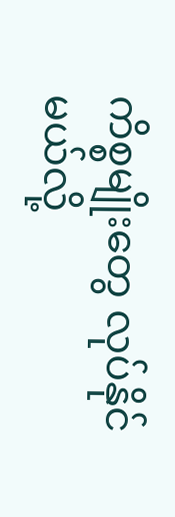ကိစ္စမျိုးတွေ လုပ်နိုင်မယ်လို့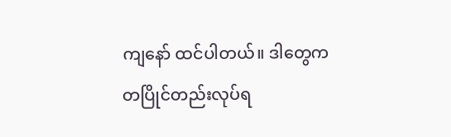ကျနော် ထင်ပါတယ်။ ဒါတွေက တပြိုင်တည်းလုပ်ရ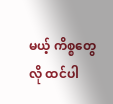မယ့် ကိစ္စတွေလို ထင်ပါ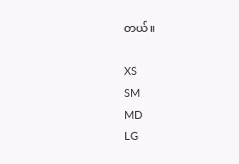တယ်။

XS
SM
MD
LG